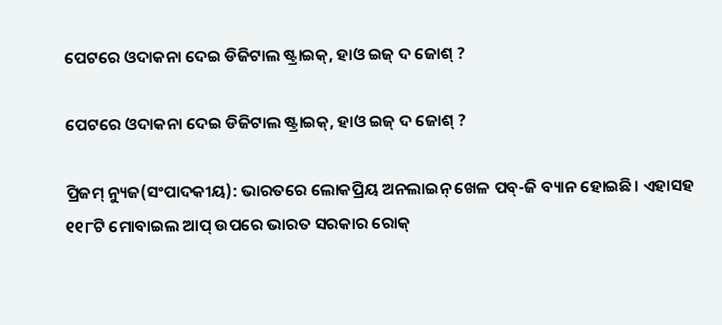ପେଟରେ ଓଦାକନା ଦେଇ ଡିଜିଟାଲ ଷ୍ଟ୍ରାଇକ୍, ହାଓ ଇଜ୍ ଦ ଜୋଶ୍ ?

ପେଟରେ ଓଦାକନା ଦେଇ ଡିଜିଟାଲ ଷ୍ଟ୍ରାଇକ୍, ହାଓ ଇଜ୍ ଦ ଜୋଶ୍ ?

ପ୍ରିଜମ୍ ନ୍ୟୁଜ(ସଂପାଦକୀୟ): ଭାରତରେ ଲୋକପ୍ରିୟ ଅନଲାଇନ୍ ଖେଳ ପବ୍-ଜି ବ୍ୟାନ ହୋଇଛି। ଏହାସହ ୧୧୮ଟି ମୋବାଇଲ ଆପ୍ ଉପରେ ଭାରତ ସରକାର ରୋକ୍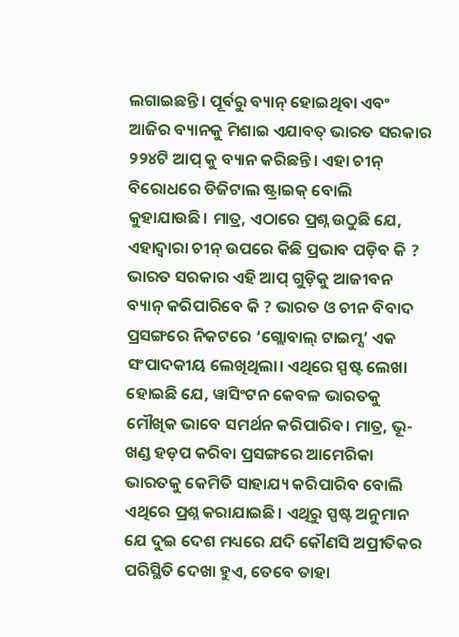ଲଗାଇଛନ୍ତି। ପୂର୍ବରୁ ବ୍ୟାନ୍ ହୋଇଥିବା ଏବଂ ଆଜିର ବ୍ୟାନକୁ ମିଶାଇ ଏଯାବତ୍ ଭାରତ ସରକାର ୨୨୪ଟି ଆପ୍ କୁ ବ୍ୟାନ କରିଛନ୍ତି। ଏହା ଚୀନ୍ ବିରୋଧରେ ଡିଜିଟାଲ ଷ୍ଟ୍ରାଇକ୍ ବୋଲି କୁହାଯାଉଛି। ମାତ୍ର, ଏଠାରେ ପ୍ରଶ୍ନ ଉଠୁଛି ଯେ, ଏହାଦ୍ୱାରା ଚୀନ୍ ଉପରେ କିଛି ପ୍ରଭାବ ପଡ଼ିବ କି ? ଭାରତ ସରକାର ଏହି ଆପ୍ ଗୁଡ଼ିକୁ ଆଜୀବନ ବ୍ୟାନ୍ କରିପାରିବେ କି ? ଭାରତ ଓ ଚୀନ ବିବାଦ ପ୍ରସଙ୍ଗରେ ନିକଟରେ ‘ଗ୍ଲୋବାଲ୍ ଟାଇମ୍ସ’ ଏକ ସଂପାଦକୀୟ ଲେଖିଥିଲା। ଏଥିରେ ସ୍ପଷ୍ଟ ଲେଖା ହୋଇଛି ଯେ, ୱାସିଂଟନ କେବଳ ଭାରତକୁ ମୌଖିକ ଭାବେ ସମର୍ଥନ କରିପାରିବ। ମାତ୍ର, ଭୂ-ଖଣ୍ଡ ହଡ଼ପ କରିବା ପ୍ରସଙ୍ଗରେ ଆମେରିକା ଭାରତକୁ କେମିତି ସାହାଯ୍ୟ କରିପାରିବ ବୋଲି ଏଥିରେ ପ୍ରଶ୍ନ କରାଯାଇଛି। ଏଥିରୁ ସ୍ପଷ୍ଟ ଅନୁମାନ ଯେ ଦୁଇ ଦେଶ ମଧ୍ୟରେ ଯଦି କୌଣସି ଅପ୍ରୀତିକର ପରିସ୍ଥିତି ଦେଖା ହୁଏ, ତେବେ ତାହା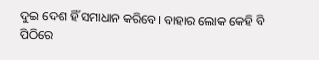ଦୁଇ ଦେଶ ହିଁ ସମାଧାନ କରିବେ। ବାହାର ଲୋକ କେହି ବି ପିଠିରେ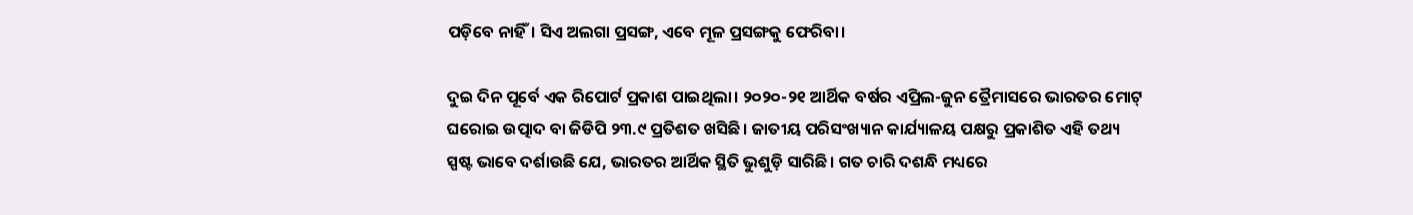ପଡ଼ିବେ ନାହିଁ। ସିଏ ଅଲଗା ପ୍ରସଙ୍ଗ, ଏବେ ମୂଳ ପ୍ରସଙ୍ଗକୁ ଫେରିବା।

ଦୁଇ ଦିନ ପୂର୍ବେ ଏକ ରିପୋର୍ଟ ପ୍ରକାଶ ପାଇଥିଲା। ୨୦୨୦-୨୧ ଆର୍ଥିକ ବର୍ଷର ଏପ୍ରିଲ-ଜୁନ ତ୍ରୈମାସରେ ଭାରତର ମୋଟ୍ ଘରୋଇ ଉତ୍ପାଦ ବା ଜିଡିପି ୨୩.୯ ପ୍ରତିଶତ ଖସିଛି। ଜାତୀୟ ପରିସଂଖ୍ୟାନ କାର୍ଯ୍ୟାଳୟ ପକ୍ଷରୁ ପ୍ରକାଶିତ ଏହି ତଥ୍ୟ ସ୍ପଷ୍ଟ ଭାବେ ଦର୍ଶାଉଛି ଯେ, ଭାରତର ଆର୍ଥିକ ସ୍ଥିତି ଭୁଶୁଡ଼ି ସାରିଛି। ଗତ ଚାରି ଦଶନ୍ଧି ମଧ୍ୟରେ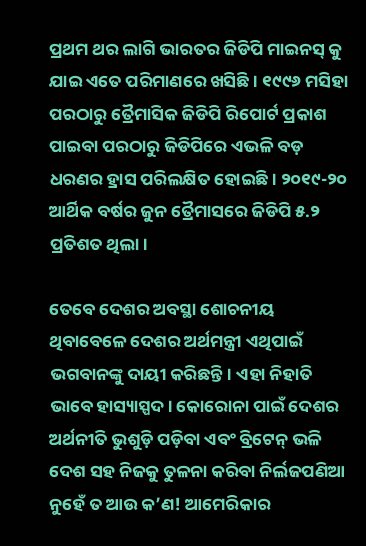ପ୍ରଥମ ଥର ଲାଗି ଭାରତର ଜିଡିପି ମାଇନସ୍ କୁ ଯାଇ ଏତେ ପରିମାଣରେ ଖସିଛି। ୧୯୯୬ ମସିହା ପରଠାରୁ ତ୍ରୈମାସିକ ଜିଡିପି ରିପୋର୍ଟ ପ୍ରକାଶ ପାଇବା ପରଠାରୁ ଜିଡିପିରେ ଏଭଳି ବଡ଼ ଧରଣର ହ୍ରାସ ପରିଲକ୍ଷିତ ହୋଇଛି। ୨୦୧୯-୨୦ ଆର୍ଥିକ ବର୍ଷର ଜୁନ ତ୍ରୈମାସରେ ଜିଡିପି ୫.୨ ପ୍ରତିଶତ ଥିଲା।

ତେବେ ଦେଶର ଅବସ୍ଥା ଶୋଚନୀୟ ଥିବାବେଳେ ଦେଶର ଅର୍ଥମନ୍ତ୍ରୀ ଏଥିପାଇଁ ଭଗବାନଙ୍କୁ ଦାୟୀ କରିଛନ୍ତି। ଏହା ନିହାତି ଭାବେ ହାସ୍ୟାସ୍ପଦ। କୋରୋନା ପାଇଁ ଦେଶର ଅର୍ଥନୀତି ଭୁଶୁଡ଼ି ପଡ଼ିବା ଏବଂ ବ୍ରିଟେନ୍ ଭଳି ଦେଶ ସହ ନିଜକୁ ତୁଳନା କରିବା ନିର୍ଲଜପଣିଆ ନୁହେଁ ତ ଆଉ କ’ଣ! ଆମେରିକାର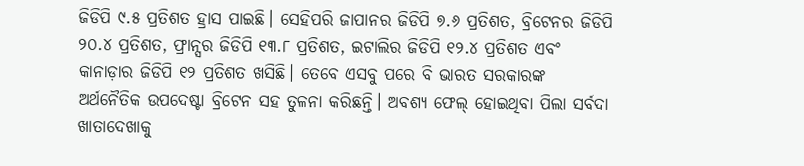ଜିଡିପି ୯.୫ ପ୍ରତିଶତ ହ୍ରାସ ପାଇଛି। ସେହିପରି ଜାପାନର ଜିଡିପି ୭.୬ ପ୍ରତିଶତ, ବ୍ରିଟେନର ଜିଡିପି ୨୦.୪ ପ୍ରତିଶତ, ଫ୍ରାନ୍ସର ଜିଡିପି ୧୩.୮ ପ୍ରତିଶତ, ଇଟାଲିର ଜିଡିପି ୧୨.୪ ପ୍ରତିଶତ ଏବଂ କାନାଡ଼ାର ଜିଡିପି ୧୨ ପ୍ରତିଶତ ଖସିଛି। ତେବେ ଏସବୁ ପରେ ବି ଭାରତ ସରକାରଙ୍କ ଅର୍ଥନୈତିକ ଉପଦେଷ୍ଟା ବ୍ରିଟେନ ସହ ତୁଳନା କରିଛନ୍ତି। ଅବଶ୍ୟ ଫେଲ୍ ହୋଇଥିବା ପିଲା ସର୍ବଦା ଖାତାଦେଖାକୁ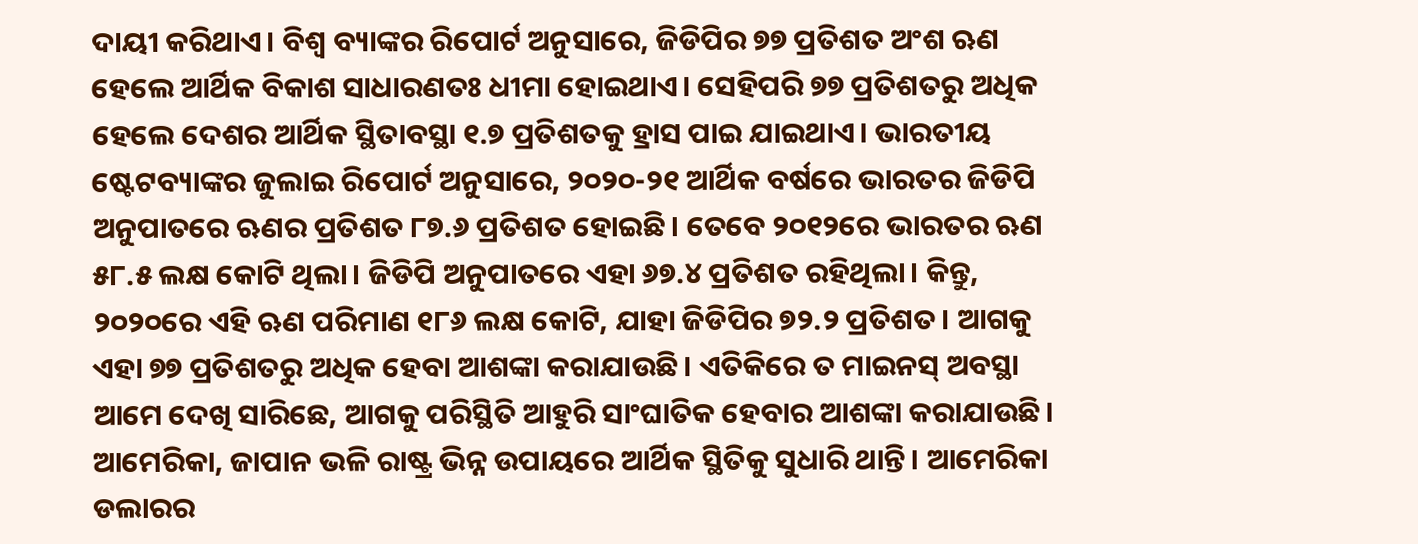ଦାୟୀ କରିଥାଏ। ବିଶ୍ୱ ବ୍ୟାଙ୍କର ରିପୋର୍ଟ ଅନୁସାରେ, ଜିଡିପିର ୭୭ ପ୍ରତିଶତ ଅଂଶ ଋଣ ହେଲେ ଆର୍ଥିକ ବିକାଶ ସାଧାରଣତଃ ଧୀମା ହୋଇଥାଏ। ସେହିପରି ୭୭ ପ୍ରତିଶତରୁ ଅଧିକ ହେଲେ ଦେଶର ଆର୍ଥିକ ସ୍ଥିତାବସ୍ଥା ୧.୭ ପ୍ରତିଶତକୁ ହ୍ରାସ ପାଇ ଯାଇଥାଏ। ଭାରତୀୟ ଷ୍ଟେଟବ୍ୟାଙ୍କର ଜୁଲାଇ ରିପୋର୍ଟ ଅନୁସାରେ, ୨୦୨୦-୨୧ ଆର୍ଥିକ ବର୍ଷରେ ଭାରତର ଜିଡିପି ଅନୁପାତରେ ଋଣର ପ୍ରତିଶତ ୮୭.୬ ପ୍ରତିଶତ ହୋଇଛି। ତେବେ ୨୦୧୨ରେ ଭାରତର ଋଣ ୫୮.୫ ଲକ୍ଷ କୋଟି ଥିଲା। ଜିଡିପି ଅନୁପାତରେ ଏହା ୬୭.୪ ପ୍ରତିଶତ ରହିଥିଲା। କିନ୍ତୁ, ୨୦୨୦ରେ ଏହି ଋଣ ପରିମାଣ ୧୮୬ ଲକ୍ଷ କୋଟି, ଯାହା ଜିଡିପିର ୭୨.୨ ପ୍ରତିଶତ। ଆଗକୁ ଏହା ୭୭ ପ୍ରତିଶତରୁ ଅଧିକ ହେବା ଆଶଙ୍କା କରାଯାଉଛି। ଏତିକିରେ ତ ମାଇନସ୍ ଅବସ୍ଥା ଆମେ ଦେଖି ସାରିଛେ, ଆଗକୁ ପରିସ୍ଥିତି ଆହୁରି ସାଂଘାତିକ ହେବାର ଆଶଙ୍କା କରାଯାଉଛି। ଆମେରିକା, ଜାପାନ ଭଳି ରାଷ୍ଟ୍ର ଭିନ୍ନ ଉପାୟରେ ଆର୍ଥିକ ସ୍ଥିତିକୁ ସୁଧାରି ଥାନ୍ତି। ଆମେରିକା ଡଲାରର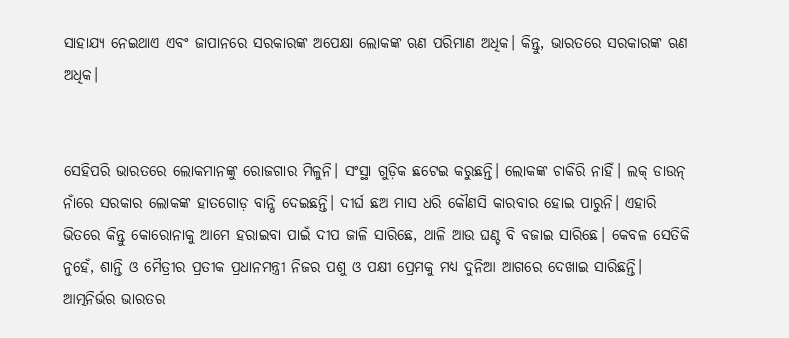ସାହାଯ୍ୟ ନେଇଥାଏ ଏବଂ ଜାପାନରେ ସରକାରଙ୍କ ଅପେକ୍ଷା ଲୋକଙ୍କ ଋଣ ପରିମାଣ ଅଧିକ। କିନ୍ତୁ, ଭାରତରେ ସରକାରଙ୍କ ଋଣ ଅଧିକ।


ସେହିପରି ଭାରତରେ ଲୋକମାନଙ୍କୁ ରୋଜଗାର ମିଳୁନି। ସଂସ୍ଥା ଗୁଡ଼ିକ ଛଟେଇ କରୁଛନ୍ତି। ଲୋକଙ୍କ ଚାକିରି ନାହିଁ। ଲକ୍ ଡାଉନ୍ ନାଁରେ ସରକାର ଲୋକଙ୍କ ହାତଗୋଡ଼ ବାନ୍ଧି ଦେଇଛନ୍ତି। ଦୀର୍ଘ ଛଅ ମାସ ଧରି କୌଣସି କାରବାର ହୋଇ ପାରୁନି। ଏହାରି ଭିତରେ କିନ୍ତୁ କୋରୋନାକୁ ଆମେ ହରାଇବା ପାଇଁ ଦୀପ ଜାଳି ସାରିଛେ, ଥାଳି ଆଉ ଘଣ୍ଚ ବି ବଜାଇ ସାରିଛେ। କେବଳ ସେତିକି ନୁହେଁ, ଶାନ୍ତି ଓ ମୈତ୍ରୀର ପ୍ରତୀକ ପ୍ରଧାନମନ୍ତ୍ରୀ ନିଜର ପଶୁ ଓ ପକ୍ଷୀ ପ୍ରେମକୁ ମଧ୍ୟ ଦୁନିଆ ଆଗରେ ଦେଖାଇ ସାରିଛନ୍ତି। ଆତ୍ମନିର୍ଭର ଭାରତର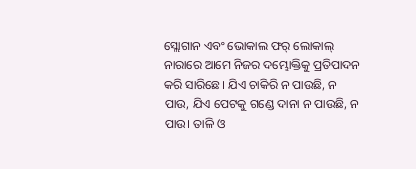ସ୍ଲୋଗାନ ଏବଂ ଭୋକାଲ ଫର୍ ଲୋକାଲ୍ ନାରାରେ ଆମେ ନିଜର ଦମ୍ଭୋକ୍ତିକୁ ପ୍ରତିପାଦନ କରି ସାରିଛେ। ଯିଏ ଚାକିରି ନ ପାଉଛି, ନ ପାଉ, ଯିଏ ପେଟକୁ ଗଣ୍ଡେ ଦାନା ନ ପାଉଛି, ନ ପାଉ। ତାଳି ଓ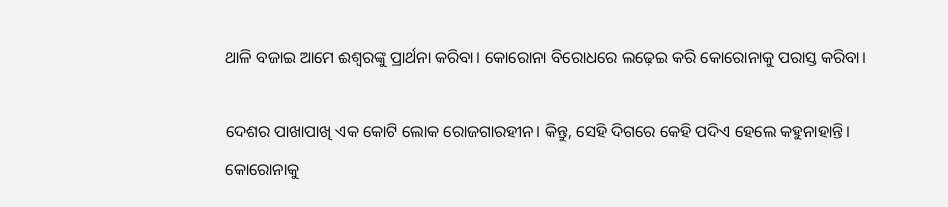ଥାଳି ବଜାଇ ଆମେ ଈଶ୍ୱରଙ୍କୁ ପ୍ରାର୍ଥନା କରିବା। କୋରୋନା ବିରୋଧରେ ଲଢ଼େଇ କରି କୋରୋନାକୁ ପରାସ୍ତ କରିବା।

ଦେଶର ପାଖାପାଖି ଏକ କୋଟି ଲୋକ ରୋଜଗାରହୀନ। କିନ୍ତୁ, ସେହି ଦିଗରେ କେହି ପଦିଏ ହେଲେ କହୁନାହାନ୍ତି। କୋରୋନାକୁ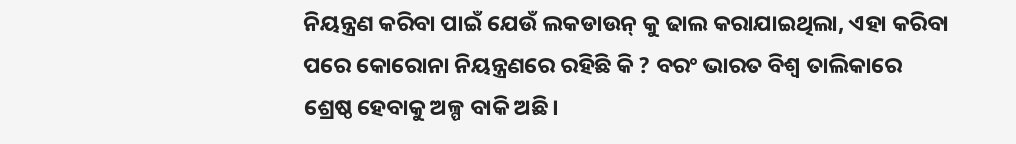ନିୟନ୍ତ୍ରଣ କରିବା ପାଇଁ ଯେଉଁ ଲକଡାଉନ୍ କୁ ଢାଲ କରାଯାଇଥିଲା, ଏହା କରିବା ପରେ କୋରୋନା ନିୟନ୍ତ୍ରଣରେ ରହିଛି କି ? ବରଂ ଭାରତ ବିଶ୍ୱ ତାଲିକାରେ ଶ୍ରେଷ୍ଠ ହେବାକୁ ଅଳ୍ପ ବାକି ଅଛି।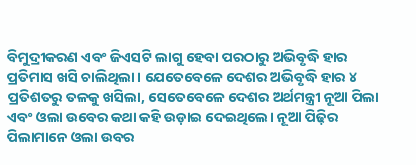ବିମୁଦ୍ରୀକରଣ ଏବଂ ଜିଏସଟି ଲାଗୁ ହେବା ପରଠାରୁ ଅଭିବୃଦ୍ଧି ହାର ପ୍ରତିମାସ ଖସି ଚାଲିଥିଲା। ଯେତେବେଳେ ଦେଶର ଅଭିବୃଦ୍ଧି ହାର ୪ ପ୍ରତିଶତରୁ ତଳକୁ ଖସିଲା, ସେତେବେଳେ ଦେଶର ଅର୍ଥମନ୍ତ୍ରୀ ନୂଆ ପିଲା ଏବଂ ଓଲା ଉବେର କଥା କହି ଉଡ଼ାଇ ଦେଇଥିଲେ। ନୂଆ ପିଢ଼ିର ପିଲାମାନେ ଓଲା ଉବର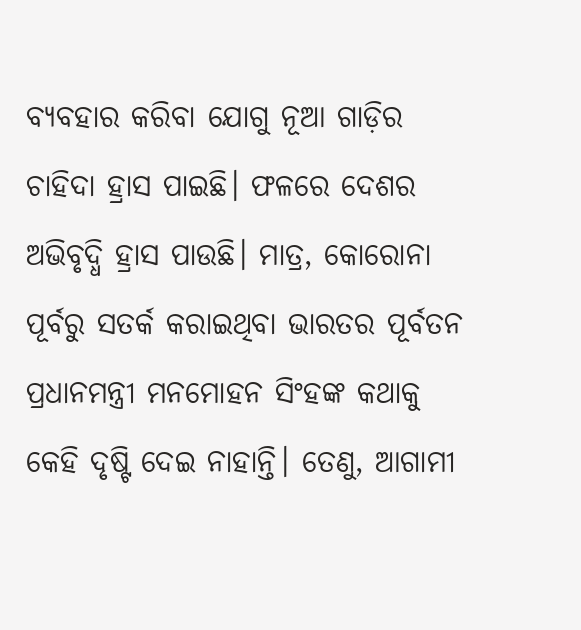ବ୍ୟବହାର କରିବା ଯୋଗୁ ନୂଆ ଗାଡ଼ିର ଚାହିଦା ହ୍ରାସ ପାଇଛି। ଫଳରେ ଦେଶର ଅଭିବୃଦ୍ଧି ହ୍ରାସ ପାଉଛି। ମାତ୍ର, କୋରୋନା ପୂର୍ବରୁ ସତର୍କ କରାଇଥିବା ଭାରତର ପୂର୍ବତନ ପ୍ରଧାନମନ୍ତ୍ରୀ ମନମୋହନ ସିଂହଙ୍କ କଥାକୁ କେହି ଦୃଷ୍ଟି ଦେଇ ନାହାନ୍ତି। ତେଣୁ, ଆଗାମୀ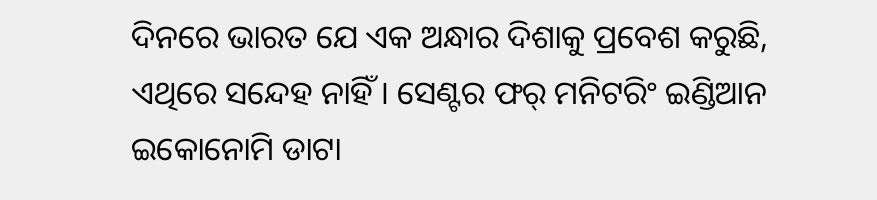ଦିନରେ ଭାରତ ଯେ ଏକ ଅନ୍ଧାର ଦିଶାକୁ ପ୍ରବେଶ କରୁଛି, ଏଥିରେ ସନ୍ଦେହ ନାହିଁ। ସେଣ୍ଟର ଫର୍ ମନିଟରିଂ ଇଣ୍ଡିଆନ ଇକୋନୋମି ଡାଟା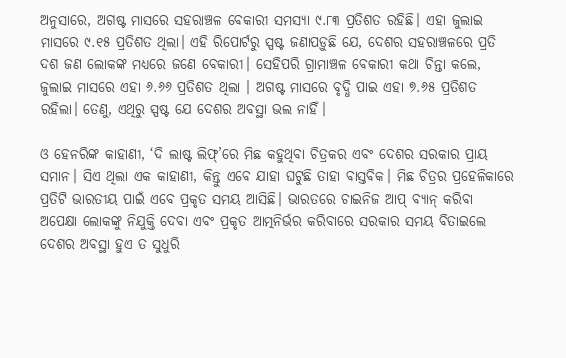ଅନୁସାରେ, ଅଗଷ୍ଟ ମାସରେ ସହରାଞ୍ଚଳ ବେକାରୀ ସମସ୍ୟା ୯.୮୩ ପ୍ରତିଶତ ରହିଛି। ଏହା ଜୁଲାଇ ମାସରେ ୯.୧୫ ପ୍ରତିଶତ ଥିଲା। ଏହି ରିପୋର୍ଟରୁ ସ୍ପଷ୍ଟ ଜଣାପଡ଼ୁଛି ଯେ, ଦେଶର ସହରାଞ୍ଚଳରେ ପ୍ରତି ଦଶ ଜଣ ଲୋକଙ୍କ ମଧ୍ୟରେ ଜଣେ ବେକାରୀ। ସେହିପରି ଗ୍ରାମାଞ୍ଚଳ ବେକାରୀ କଥା ଚିନ୍ତା କଲେ, ଜୁଲାଇ ମାସରେ ଏହା ୬.୬୬ ପ୍ରତିଶତ ଥିଲା । ଅଗଷ୍ଟ ମାସରେ ବୃଦ୍ଧି ପାଇ ଏହା ୭.୬୫ ପ୍ରତିଶତ ରହିଲା। ତେଣୁ, ଏଥିରୁ ସ୍ପଷ୍ଟ ଯେ ଦେଶର ଅବସ୍ଥା ଭଲ ନାହିଁ।

ଓ ହେନରିଙ୍କ କାହାଣୀ, ‘ଦି ଲାଷ୍ଟ ଲିଫ୍’ରେ ମିଛ କହୁଥିବା ଚିତ୍ରକର ଏବଂ ଦେଶର ସରକାର ପ୍ରାୟ ସମାନ। ସିଏ ଥିଲା ଏକ କାହାଣୀ, କିନ୍ତୁ ଏବେ ଯାହା ଘଟୁଛି ତାହା ବାସ୍ତବିକ। ମିଛ ଚିତ୍ରର ପ୍ରହେଳିକାରେ ପ୍ରତିଟି ଭାରତୀୟ ପାଇଁ ଏବେ ପ୍ରକୃତ ସମୟ ଆସିଛି। ଭାରତରେ ଚାଇନିଜ ଆପ୍ ବ୍ୟାନ୍ କରିବା ଅପେକ୍ଷା ଲୋକଙ୍କୁ ନିଯୁକ୍ତି ଦେବା ଏବଂ ପ୍ରକୃତ ଆତ୍ମନିର୍ଭର କରିବାରେ ସରକାର ସମୟ ବିତାଇଲେ ଦେଶର ଅବସ୍ଥା ହୁଏ ତ ସୁଧୁରି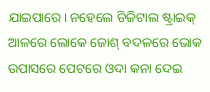ଯାଇପାରେ। ନହେଲେ ଡିଜିଟାଲ ଷ୍ଟ୍ରାଇକ୍ ଆଳରେ ଲୋକେ ଜୋଶ୍ ବଦଳରେ ଭୋକ ଉପାସରେ ପେଟରେ ଓଦା କନା ଦେଇ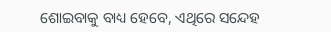ଶୋଇବାକୁ ବାଧ୍ୟ ହେବେ, ଏଥିରେ ସନ୍ଦେହ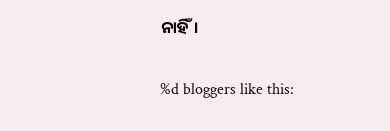ନାହିଁ।

%d bloggers like this: